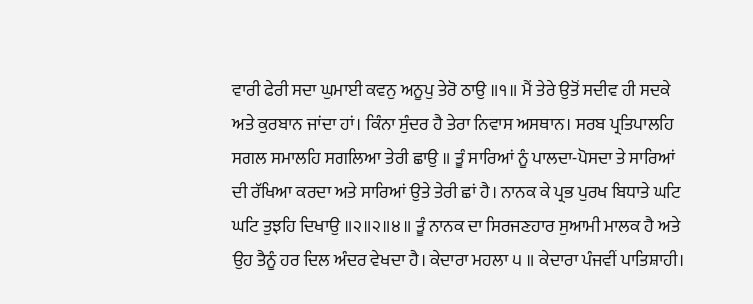ਵਾਰੀ ਫੇਰੀ ਸਦਾ ਘੁਮਾਈ ਕਵਨੁ ਅਨੂਪੁ ਤੇਰੋ ਠਾਉ ॥੧॥ ਮੈਂ ਤੇਰੇ ਉਤੋਂ ਸਦੀਵ ਹੀ ਸਦਕੇ ਅਤੇ ਕੁਰਬਾਨ ਜਾਂਦਾ ਹਾਂ। ਕਿੰਨਾ ਸੁੰਦਰ ਹੈ ਤੇਰਾ ਨਿਵਾਸ ਅਸਥਾਨ। ਸਰਬ ਪ੍ਰਤਿਪਾਲਹਿ ਸਗਲ ਸਮਾਲਹਿ ਸਗਲਿਆ ਤੇਰੀ ਛਾਉ ॥ ਤੂੰ ਸਾਰਿਆਂ ਨੂੰ ਪਾਲਦਾ-ਪੋਸਦਾ ਤੇ ਸਾਰਿਆਂ ਦੀ ਰੱਖਿਆ ਕਰਦਾ ਅਤੇ ਸਾਰਿਆਂ ਉਤੇ ਤੇਰੀ ਛਾਂ ਹੈ। ਨਾਨਕ ਕੇ ਪ੍ਰਭ ਪੁਰਖ ਬਿਧਾਤੇ ਘਟਿ ਘਟਿ ਤੁਝਹਿ ਦਿਖਾਉ ॥੨॥੨॥੪॥ ਤੂੰ ਨਾਨਕ ਦਾ ਸਿਰਜਣਹਾਰ ਸੁਆਮੀ ਮਾਲਕ ਹੈ ਅਤੇ ਉਹ ਤੈਨੂੰ ਹਰ ਦਿਲ ਅੰਦਰ ਵੇਖਦਾ ਹੈ। ਕੇਦਾਰਾ ਮਹਲਾ ੫ ॥ ਕੇਦਾਰਾ ਪੰਜਵੀਂ ਪਾਤਿਸ਼ਾਹੀ।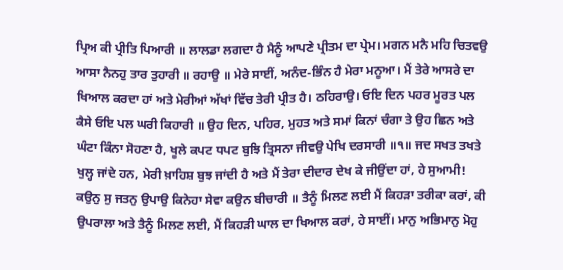ਪ੍ਰਿਅ ਕੀ ਪ੍ਰੀਤਿ ਪਿਆਰੀ ॥ ਲਾਲਡਾ ਲਗਦਾ ਹੈ ਮੈਨੂੰ ਆਪਣੇ ਪ੍ਰੀਤਮ ਦਾ ਪ੍ਰੇਮ। ਮਗਨ ਮਨੈ ਮਹਿ ਚਿਤਵਉ ਆਸਾ ਨੈਨਹੁ ਤਾਰ ਤੁਹਾਰੀ ॥ ਰਹਾਉ ॥ ਮੇਰੇ ਸਾਈਂ, ਅਨੰਦ-ਭਿੰਨ ਹੈ ਮੇਰਾ ਮਨੂਆ। ਮੈਂ ਤੇਰੇ ਆਸਰੇ ਦਾ ਖਿਆਲ ਕਰਦਾ ਹਾਂ ਅਤੇ ਮੇਰੀਆਂ ਅੱਖਾਂ ਵਿੱਚ ਤੇਰੀ ਪ੍ਰੀਤ ਹੈ। ਠਹਿਰਾਉ। ਓਇ ਦਿਨ ਪਹਰ ਮੂਰਤ ਪਲ ਕੈਸੇ ਓਇ ਪਲ ਘਰੀ ਕਿਹਾਰੀ ॥ ਉਹ ਦਿਨ, ਪਹਿਰ, ਮੁਹਤ ਅਤੇ ਸਮਾਂ ਕਿਨਾਂ ਚੰਗਾ ਤੇ ਉਹ ਛਿਨ ਅਤੇ ਘੰਟਾ ਕਿੰਨਾ ਸੋਹਣਾ ਹੈ, ਖੂਲੇ ਕਪਟ ਧਪਟ ਬੁਝਿ ਤ੍ਰਿਸਨਾ ਜੀਵਉ ਪੇਖਿ ਦਰਸਾਰੀ ॥੧॥ ਜਦ ਸਖਤ ਤਖਤੇ ਖੁਲ੍ਹ ਜਾਂਦੇ ਹਨ, ਮੇਰੀ ਖ਼ਾਹਿਸ਼ ਬੁਝ ਜਾਂਦੀ ਹੈ ਅਤੇ ਮੈਂ ਤੇਰਾ ਦੀਦਾਰ ਦੇਖ ਕੇ ਜੀਉਂਦਾ ਹਾਂ, ਹੇ ਸੁਆਮੀ! ਕਉਨੁ ਸੁ ਜਤਨੁ ਉਪਾਉ ਕਿਨੇਹਾ ਸੇਵਾ ਕਉਨ ਬੀਚਾਰੀ ॥ ਤੈਨੂੰ ਮਿਲਣ ਲਈ ਮੈਂ ਕਿਹੜਾ ਤਰੀਕਾ ਕਰਾਂ, ਕੀ ਉਪਰਾਲਾ ਅਤੇ ਤੈਨੂੰ ਮਿਲਣ ਲਈ, ਮੈਂ ਕਿਹੜੀ ਘਾਲ ਦਾ ਖਿਆਲ ਕਰਾਂ, ਹੇ ਸਾਈਂ। ਮਾਨੁ ਅਭਿਮਾਨੁ ਮੋਹੁ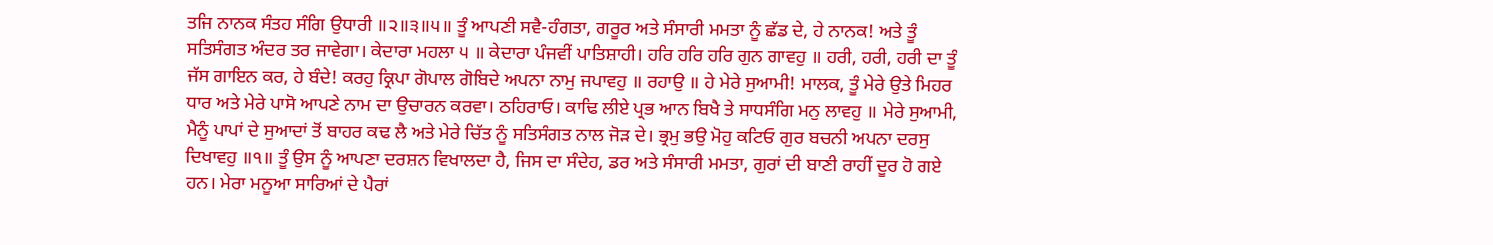ਤਜਿ ਨਾਨਕ ਸੰਤਹ ਸੰਗਿ ਉਧਾਰੀ ॥੨॥੩॥੫॥ ਤੂੰ ਆਪਣੀ ਸਵੈ-ਹੰਗਤਾ, ਗਰੂਰ ਅਤੇ ਸੰਸਾਰੀ ਮਮਤਾ ਨੂੰ ਛੱਡ ਦੇ, ਹੇ ਨਾਨਕ! ਅਤੇ ਤੂੰ ਸਤਿਸੰਗਤ ਅੰਦਰ ਤਰ ਜਾਵੇਗਾ। ਕੇਦਾਰਾ ਮਹਲਾ ੫ ॥ ਕੇਦਾਰਾ ਪੰਜਵੀਂ ਪਾਤਿਸ਼ਾਹੀ। ਹਰਿ ਹਰਿ ਹਰਿ ਗੁਨ ਗਾਵਹੁ ॥ ਹਰੀ, ਹਰੀ, ਹਰੀ ਦਾ ਤੂੰ ਜੱਸ ਗਾਇਨ ਕਰ, ਹੇ ਬੰਦੇ! ਕਰਹੁ ਕ੍ਰਿਪਾ ਗੋਪਾਲ ਗੋਬਿਦੇ ਅਪਨਾ ਨਾਮੁ ਜਪਾਵਹੁ ॥ ਰਹਾਉ ॥ ਹੇ ਮੇਰੇ ਸੁਆਮੀ! ਮਾਲਕ, ਤੂੰ ਮੇਰੇ ਉਤੇ ਮਿਹਰ ਧਾਰ ਅਤੇ ਮੇਰੇ ਪਾਸੋ ਆਪਣੇ ਨਾਮ ਦਾ ਉਚਾਰਨ ਕਰਵਾ। ਠਹਿਰਾਓ। ਕਾਢਿ ਲੀਏ ਪ੍ਰਭ ਆਨ ਬਿਖੈ ਤੇ ਸਾਧਸੰਗਿ ਮਨੁ ਲਾਵਹੁ ॥ ਮੇਰੇ ਸੁਆਮੀ, ਮੈਨੂੰ ਪਾਪਾਂ ਦੇ ਸੁਆਦਾਂ ਤੋਂ ਬਾਹਰ ਕਢ ਲੈ ਅਤੇ ਮੇਰੇ ਚਿੱਤ ਨੂੰ ਸਤਿਸੰਗਤ ਨਾਲ ਜੋੜ ਦੇ। ਭ੍ਰਮੁ ਭਉ ਮੋਹੁ ਕਟਿਓ ਗੁਰ ਬਚਨੀ ਅਪਨਾ ਦਰਸੁ ਦਿਖਾਵਹੁ ॥੧॥ ਤੂੰ ਉਸ ਨੂੰ ਆਪਣਾ ਦਰਸ਼ਨ ਵਿਖਾਲਦਾ ਹੈ, ਜਿਸ ਦਾ ਸੰਦੇਹ, ਡਰ ਅਤੇ ਸੰਸਾਰੀ ਮਮਤਾ, ਗੁਰਾਂ ਦੀ ਬਾਣੀ ਰਾਹੀਂ ਦੂਰ ਹੋ ਗਏ ਹਨ। ਮੇਰਾ ਮਨੂਆ ਸਾਰਿਆਂ ਦੇ ਪੈਰਾਂ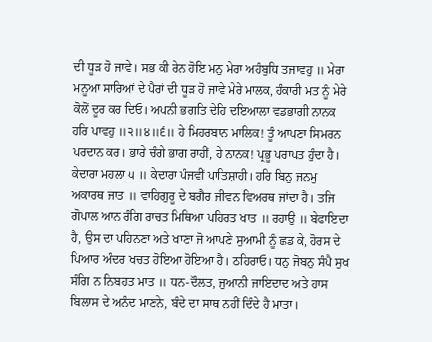ਦੀ ਧੂੜ ਹੋ ਜਾਵੇ। ਸਭ ਕੀ ਰੇਨ ਹੋਇ ਮਨੁ ਮੇਰਾ ਅਹੰਬੁਧਿ ਤਜਾਵਹੁ ॥ ਮੇਰਾ ਮਨੂਆ ਸਾਰਿਆਂ ਦੇ ਪੈਰਾਂ ਦੀ ਧੂੜ ਹੋ ਜਾਵੇ ਮੇਰੇ ਮਾਲਕ, ਹੰਕਾਰੀ ਮਤ ਨੂੰ ਮੇਰੇ ਕੋਲੋਂ ਦੂਰ ਕਰ ਦਿਓ। ਅਪਨੀ ਭਗਤਿ ਦੇਹਿ ਦਇਆਲਾ ਵਡਭਾਗੀ ਨਾਨਕ ਹਰਿ ਪਾਵਹੁ ॥੨॥੪॥੬॥ ਹੇ ਮਿਹਰਬਾਨ ਮਾਲਿਕ! ਤੂੰ ਆਪਣਾ ਸਿਮਰਨ ਪਰਦਾਨ ਕਰ। ਭਾਰੇ ਚੰਗੇ ਭਾਗ ਰਾਹੀਂ, ਹੇ ਨਾਨਕ! ਪ੍ਰਭੂ ਪਰਾਪਤ ਹੁੰਦਾ ਹੈ। ਕੇਦਾਰਾ ਮਹਲਾ ੫ ॥ ਕੇਦਾਰਾ ਪੰਜਵੀਂ ਪਾਤਿਸ਼ਾਹੀ। ਹਰਿ ਬਿਨੁ ਜਨਮੁ ਅਕਾਰਥ ਜਾਤ ॥ ਵਾਹਿਗੁਰੂ ਦੇ ਬਗੈਰ ਜੀਵਨ ਵਿਅਰਥ ਜਾਂਦਾ ਹੈ। ਤਜਿ ਗੋਪਾਲ ਆਨ ਰੰਗਿ ਰਾਚਤ ਮਿਥਿਆ ਪਹਿਰਤ ਖਾਤ ॥ ਰਹਾਉ ॥ ਬੇਫਾਇਦਾ ਹੈ, ਉਸ ਦਾ ਪਹਿਨਣਾ ਅਤੇ ਖਾਣਾ ਜੋ ਆਪਣੇ ਸੁਆਮੀ ਨੂੰ ਛਡ ਕੇ, ਹੋਰਸ ਦੇ ਪਿਆਰ ਅੰਦਰ ਖਚਤ ਹੋਇਆ ਹੋਇਆ ਹੈ। ਠਹਿਰਾਓ। ਧਨੁ ਜੋਬਨੁ ਸੰਪੈ ਸੁਖ ਸੰਗਿ ਨ ਨਿਬਹਤ ਮਾਤ ॥ ਧਨ-ਦੌਲਤ, ਜੁਆਨੀ ਜਾਇਦਾਦ ਅਤੇ ਹਾਸ ਬਿਲਾਸ ਦੇ ਅਨੰਦ ਮਾਣਨੇ, ਬੰਦੇ ਦਾ ਸਾਥ ਨਹੀਂ ਦਿੰਦੇ ਹੈ ਮਾਤਾ।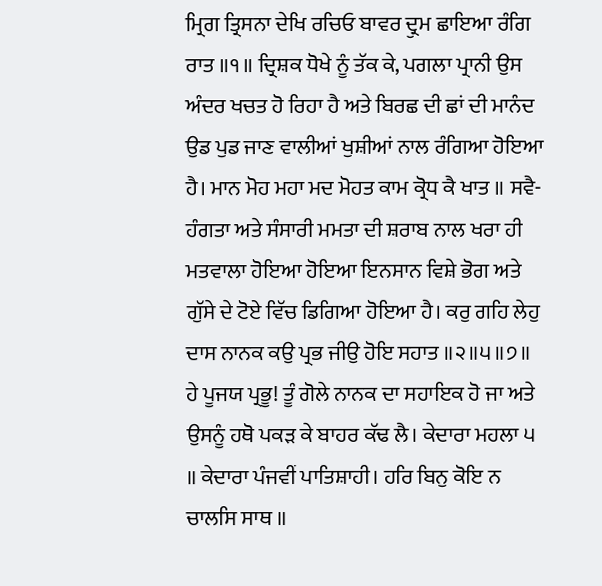ਮ੍ਰਿਗ ਤ੍ਰਿਸਨਾ ਦੇਖਿ ਰਚਿਓ ਬਾਵਰ ਦ੍ਰੁਮ ਛਾਇਆ ਰੰਗਿ ਰਾਤ ॥੧॥ ਦ੍ਰਿਸ਼ਕ ਧੋਖੇ ਨੂੰ ਤੱਕ ਕੇ, ਪਗਲਾ ਪ੍ਰਾਨੀ ਉਸ ਅੰਦਰ ਖਚਤ ਹੋ ਰਿਹਾ ਹੈ ਅਤੇ ਬਿਰਛ ਦੀ ਛਾਂ ਦੀ ਮਾਨੰਦ ਉਡ ਪੁਡ ਜਾਣ ਵਾਲੀਆਂ ਖੁਸ਼ੀਆਂ ਨਾਲ ਰੰਗਿਆ ਹੋਇਆ ਹੈ। ਮਾਨ ਮੋਹ ਮਹਾ ਮਦ ਮੋਹਤ ਕਾਮ ਕ੍ਰੋਧ ਕੈ ਖਾਤ ॥ ਸਵੈ-ਹੰਗਤਾ ਅਤੇ ਸੰਸਾਰੀ ਮਮਤਾ ਦੀ ਸ਼ਰਾਬ ਨਾਲ ਖਰਾ ਹੀ ਮਤਵਾਲਾ ਹੋਇਆ ਹੋਇਆ ਇਨਸਾਨ ਵਿਸ਼ੇ ਭੋਗ ਅਤੇ ਗੁੱਸੇ ਦੇ ਟੋਏ ਵਿੱਚ ਡਿਗਿਆ ਹੋਇਆ ਹੈ। ਕਰੁ ਗਹਿ ਲੇਹੁ ਦਾਸ ਨਾਨਕ ਕਉ ਪ੍ਰਭ ਜੀਉ ਹੋਇ ਸਹਾਤ ॥੨॥੫॥੭॥ ਹੇ ਪੂਜਯ ਪ੍ਰਭੂ! ਤੂੰ ਗੋਲੇ ਨਾਨਕ ਦਾ ਸਹਾਇਕ ਹੋ ਜਾ ਅਤੇ ਉਸਨੂੰ ਹਥੋ ਪਕੜ ਕੇ ਬਾਹਰ ਕੱਢ ਲੈ। ਕੇਦਾਰਾ ਮਹਲਾ ੫ ॥ ਕੇਦਾਰਾ ਪੰਜਵੀਂ ਪਾਤਿਸ਼ਾਹੀ। ਹਰਿ ਬਿਨੁ ਕੋਇ ਨ ਚਾਲਸਿ ਸਾਥ ॥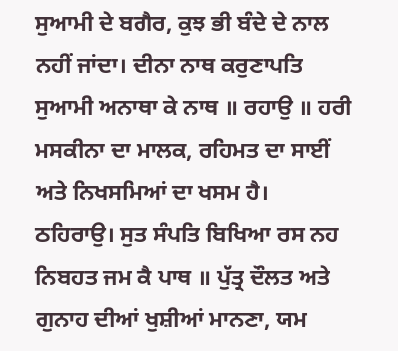ਸੁਆਮੀ ਦੇ ਬਗੈਰ, ਕੁਝ ਭੀ ਬੰਦੇ ਦੇ ਨਾਲ ਨਹੀਂ ਜਾਂਦਾ। ਦੀਨਾ ਨਾਥ ਕਰੁਣਾਪਤਿ ਸੁਆਮੀ ਅਨਾਥਾ ਕੇ ਨਾਥ ॥ ਰਹਾਉ ॥ ਹਰੀ ਮਸਕੀਨਾ ਦਾ ਮਾਲਕ, ਰਹਿਮਤ ਦਾ ਸਾਈਂ ਅਤੇ ਨਿਖਸਮਿਆਂ ਦਾ ਖਸਮ ਹੈ। ਠਹਿਰਾਉ। ਸੁਤ ਸੰਪਤਿ ਬਿਖਿਆ ਰਸ ਨਹ ਨਿਬਹਤ ਜਮ ਕੈ ਪਾਥ ॥ ਪੁੱਤ੍ਰ ਦੌਲਤ ਅਤੇ ਗੁਨਾਹ ਦੀਆਂ ਖੁਸ਼ੀਆਂ ਮਾਨਣਾ, ਯਮ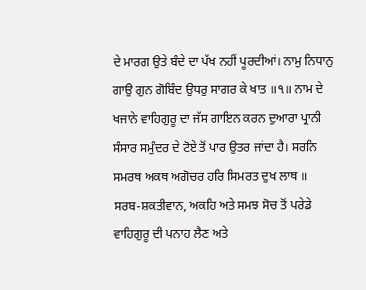ਦੇ ਮਾਰਗ ਉਤੇ ਬੰਦੇ ਦਾ ਪੱਖ ਨਹੀਂ ਪੂਰਦੀਆਂ। ਨਾਮੁ ਨਿਧਾਨੁ ਗਾਉ ਗੁਨ ਗੋਬਿੰਦ ਉਧਰੁ ਸਾਗਰ ਕੇ ਖਾਤ ॥੧॥ ਨਾਮ ਦੇ ਖਜਾਨੇ ਵਾਹਿਗੁਰੂ ਦਾ ਜੱਸ ਗਾਇਨ ਕਰਨ ਦੁਆਰਾ ਪ੍ਰਾਨੀ ਸੰਸਾਰ ਸਮੁੰਦਰ ਦੇ ਟੋਏ ਤੋਂ ਪਾਰ ਉਤਰ ਜਾਂਦਾ ਹੈ। ਸਰਨਿ ਸਮਰਥ ਅਕਥ ਅਗੋਚਰ ਹਰਿ ਸਿਮਰਤ ਦੁਖ ਲਾਥ ॥ ਸਰਬ-ਸ਼ਕਤੀਵਾਨ, ਅਕਹਿ ਅਤੇ ਸਮਝ ਸੋਚ ਤੋਂ ਪਰੇਡੇ ਵਾਹਿਗੁਰੂ ਦੀ ਪਨਾਹ ਲੈਣ ਅਤੇ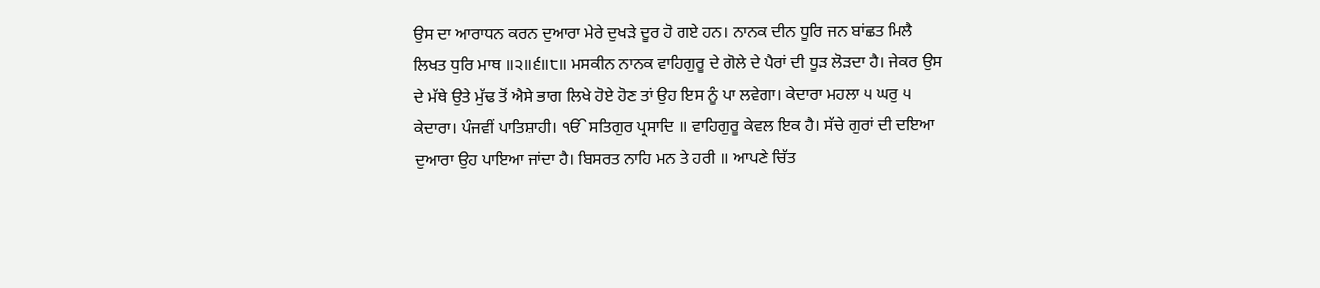ਉਸ ਦਾ ਆਰਾਧਨ ਕਰਨ ਦੁਆਰਾ ਮੇਰੇ ਦੁਖੜੇ ਦੂਰ ਹੋ ਗਏ ਹਨ। ਨਾਨਕ ਦੀਨ ਧੂਰਿ ਜਨ ਬਾਂਛਤ ਮਿਲੈ ਲਿਖਤ ਧੁਰਿ ਮਾਥ ॥੨॥੬॥੮॥ ਮਸਕੀਨ ਨਾਨਕ ਵਾਹਿਗੁਰੂ ਦੇ ਗੋਲੇ ਦੇ ਪੈਰਾਂ ਦੀ ਧੂੜ ਲੋੜਦਾ ਹੈ। ਜੇਕਰ ਉਸ ਦੇ ਮੱਥੇ ਉਤੇ ਮੁੱਢ ਤੋਂ ਐਸੇ ਭਾਗ ਲਿਖੇ ਹੋਏ ਹੋਣ ਤਾਂ ਉਹ ਇਸ ਨੂੰ ਪਾ ਲਵੇਗਾ। ਕੇਦਾਰਾ ਮਹਲਾ ੫ ਘਰੁ ੫ ਕੇਦਾਰਾ। ਪੰਜਵੀਂ ਪਾਤਿਸ਼ਾਹੀ। ੴ ਸਤਿਗੁਰ ਪ੍ਰਸਾਦਿ ॥ ਵਾਹਿਗੁਰੂ ਕੇਵਲ ਇਕ ਹੈ। ਸੱਚੇ ਗੁਰਾਂ ਦੀ ਦਇਆ ਦੁਆਰਾ ਉਹ ਪਾਇਆ ਜਾਂਦਾ ਹੈ। ਬਿਸਰਤ ਨਾਹਿ ਮਨ ਤੇ ਹਰੀ ॥ ਆਪਣੇ ਚਿੱਤ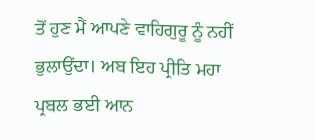ਤੋਂ ਹੁਣ ਮੈਂ ਆਪਣੇ ਵਾਹਿਗੁਰੂ ਨੂੰ ਨਹੀਂ ਭੁਲਾਉਂਦਾ। ਅਬ ਇਹ ਪ੍ਰੀਤਿ ਮਹਾ ਪ੍ਰਬਲ ਭਈ ਆਨ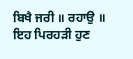ਬਿਖੈ ਜਰੀ ॥ ਰਹਾਉ ॥ ਇਹ ਪਿਰਹੜੀ ਹੁਣ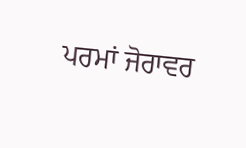ਪਰਮਾਂ ਜੋਰਾਵਰ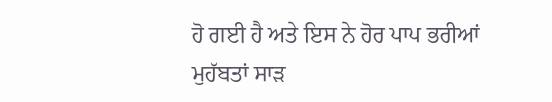ਹੋ ਗਈ ਹੈ ਅਤੇ ਇਸ ਨੇ ਹੋਰ ਪਾਪ ਭਰੀਆਂ ਮੁਹੱਬਤਾਂ ਸਾੜ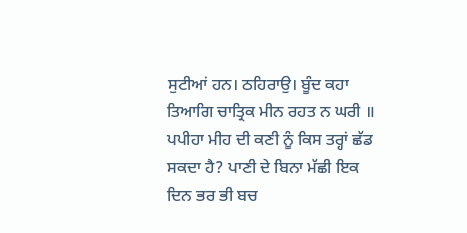ਸੁਟੀਆਂ ਹਨ। ਠਹਿਰਾਉ। ਬੂੰਦ ਕਹਾ ਤਿਆਗਿ ਚਾਤ੍ਰਿਕ ਮੀਨ ਰਹਤ ਨ ਘਰੀ ॥ ਪਪੀਹਾ ਮੀਹ ਦੀ ਕਣੀ ਨੂੰ ਕਿਸ ਤਰ੍ਹਾਂ ਛੱਡ ਸਕਦਾ ਹੈ? ਪਾਣੀ ਦੇ ਬਿਨਾ ਮੱਛੀ ਇਕ ਦਿਨ ਭਰ ਭੀ ਬਚ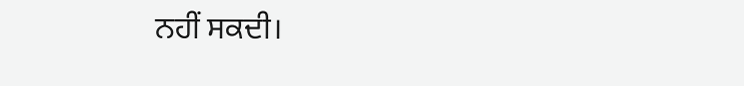ਨਹੀਂ ਸਕਦੀ।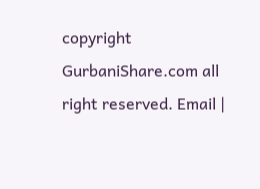copyright GurbaniShare.com all right reserved. Email |